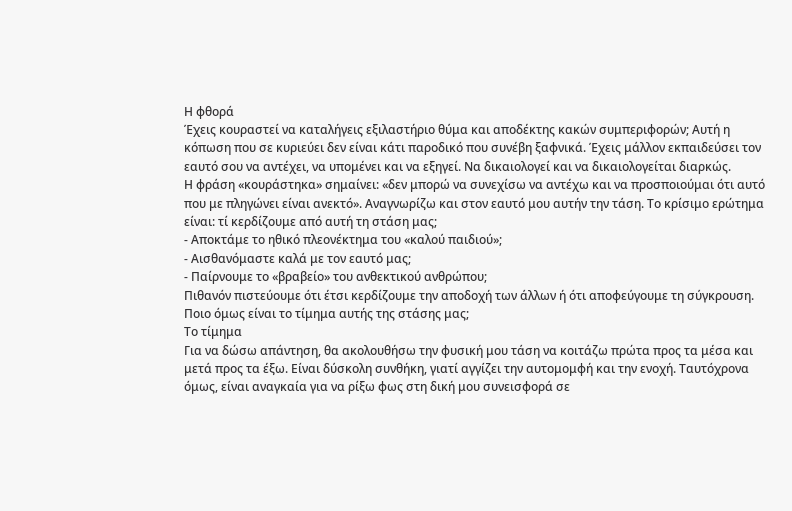Η φθορά
Έχεις κουραστεί να καταλήγεις εξιλαστήριο θύμα και αποδέκτης κακών συμπεριφορών; Αυτή η κόπωση που σε κυριεύει δεν είναι κάτι παροδικό που συνέβη ξαφνικά. Έχεις μάλλον εκπαιδεύσει τον εαυτό σου να αντέχει, να υπομένει και να εξηγεί. Να δικαιολογεί και να δικαιολογείται διαρκώς.
Η φράση «κουράστηκα» σημαίνει: «δεν μπορώ να συνεχίσω να αντέχω και να προσποιούμαι ότι αυτό που με πληγώνει είναι ανεκτό». Αναγνωρίζω και στον εαυτό μου αυτήν την τάση. Το κρίσιμο ερώτημα είναι: τί κερδίζουμε από αυτή τη στάση μας;
- Αποκτάμε το ηθικό πλεονέκτημα του «καλού παιδιού»;
- Αισθανόμαστε καλά με τον εαυτό μας;
- Παίρνουμε το «βραβείο» του ανθεκτικού ανθρώπου;
Πιθανόν πιστεύουμε ότι έτσι κερδίζουμε την αποδοχή των άλλων ή ότι αποφεύγουμε τη σύγκρουση. Ποιο όμως είναι το τίμημα αυτής της στάσης μας;
Το τίμημα
Για να δώσω απάντηση, θα ακολουθήσω την φυσική μου τάση να κοιτάζω πρώτα προς τα μέσα και μετά προς τα έξω. Είναι δύσκολη συνθήκη, γιατί αγγίζει την αυτομομφή και την ενοχή. Ταυτόχρονα όμως, είναι αναγκαία για να ρίξω φως στη δική μου συνεισφορά σε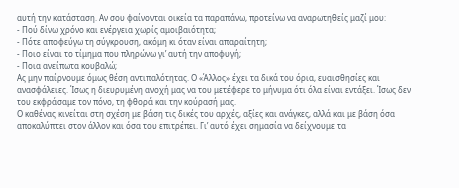αυτή την κατάσταση. Αν σου φαίνονται οικεία τα παραπάνω, προτείνω να αναρωτηθείς μαζί μου:
- Πού δίνω χρόνο και ενέργεια χωρίς αμοιβαιότητα;
- Πότε αποφεύγω τη σύγκρουση, ακόμη κι όταν είναι απαραίτητη;
- Ποιο είναι το τίμημα που πληρώνω γι’ αυτή την αποφυγή;
- Ποια ανείπωτα κουβαλώ;
Ας μην παίρνουμε όμως θέση αντιπαλότητας. Ο «Άλλος» έχει τα δικά του όρια, ευαισθησίες και ανασφάλειες. Ίσως η διευρυμένη ανοχή μας να του μετέφερε το μήνυμα ότι όλα είναι εντάξει. Ίσως δεν του εκφράσαμε τον πόνο, τη φθορά και την κούρασή μας.
Ο καθένας κινείται στη σχέση με βάση τις δικές του αρχές, αξίες και ανάγκες, αλλά και με βάση όσα αποκαλύπτει στον άλλον και όσα του επιτρέπει. Γι’ αυτό έχει σημασία να δείχνουμε τα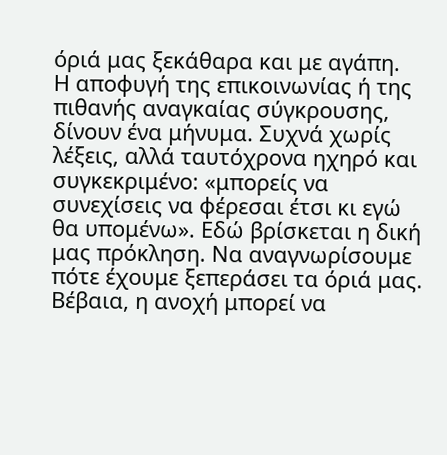όριά μας ξεκάθαρα και με αγάπη.
Η αποφυγή της επικοινωνίας ή της πιθανής αναγκαίας σύγκρουσης, δίνουν ένα μήνυμα. Συχνά χωρίς λέξεις, αλλά ταυτόχρονα ηχηρό και συγκεκριμένο: «μπορείς να συνεχίσεις να φέρεσαι έτσι κι εγώ θα υπομένω». Εδώ βρίσκεται η δική μας πρόκληση. Να αναγνωρίσουμε πότε έχουμε ξεπεράσει τα όριά μας.
Βέβαια, η ανοχή μπορεί να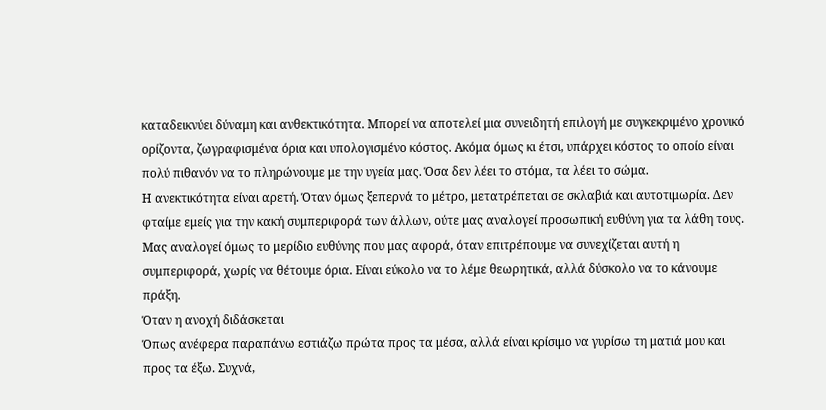καταδεικνύει δύναμη και ανθεκτικότητα. Μπορεί να αποτελεί μια συνειδητή επιλογή με συγκεκριμένο χρονικό ορίζοντα, ζωγραφισμένα όρια και υπολογισμένο κόστος. Ακόμα όμως κι έτσι, υπάρχει κόστος το οποίο είναι πολύ πιθανόν να το πληρώνουμε με την υγεία μας. Όσα δεν λέει το στόμα, τα λέει το σώμα.
Η ανεκτικότητα είναι αρετή. Όταν όμως ξεπερνά το μέτρο, μετατρέπεται σε σκλαβιά και αυτοτιμωρία. Δεν φταίμε εμείς για την κακή συμπεριφορά των άλλων, ούτε μας αναλογεί προσωπική ευθύνη για τα λάθη τους. Μας αναλογεί όμως το μερίδιο ευθύνης που μας αφορά, όταν επιτρέπουμε να συνεχίζεται αυτή η συμπεριφορά, χωρίς να θέτουμε όρια. Είναι εύκολο να το λέμε θεωρητικά, αλλά δύσκολο να το κάνουμε πράξη.
Όταν η ανοχή διδάσκεται
Όπως ανέφερα παραπάνω εστιάζω πρώτα προς τα μέσα, αλλά είναι κρίσιμο να γυρίσω τη ματιά μου και προς τα έξω. Συχνά,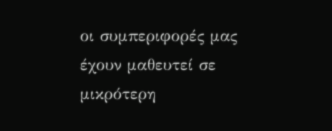οι συμπεριφορές μας έχουν μαθευτεί σε μικρότερη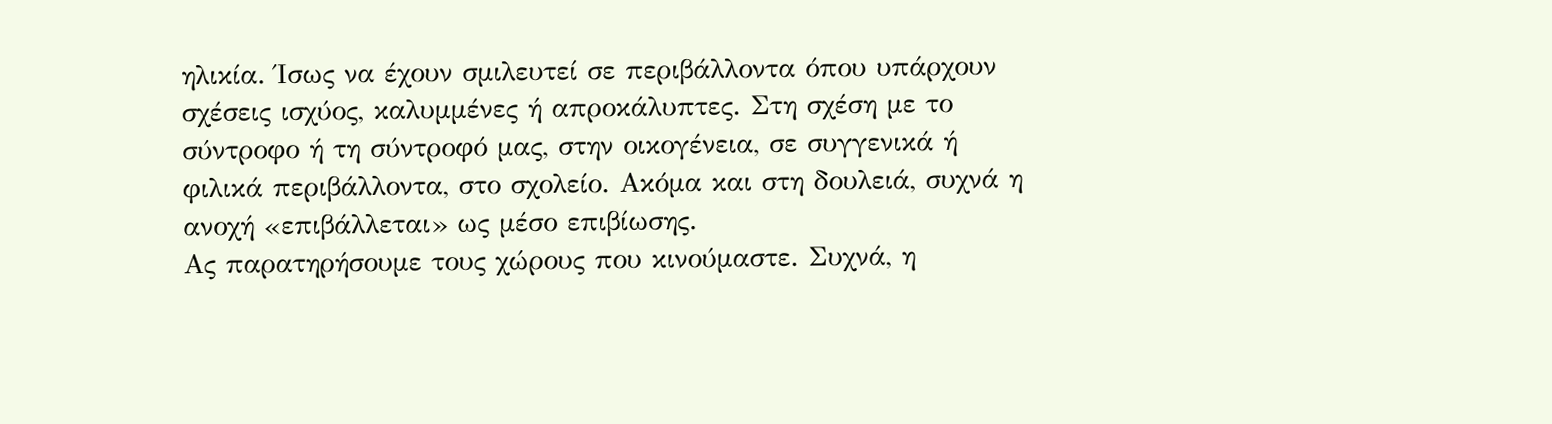ηλικία. Ίσως να έχουν σμιλευτεί σε περιβάλλοντα όπου υπάρχουν σχέσεις ισχύος, καλυμμένες ή απροκάλυπτες. Στη σχέση με το σύντροφο ή τη σύντροφό μας, στην οικογένεια, σε συγγενικά ή φιλικά περιβάλλοντα, στο σχολείο. Ακόμα και στη δουλειά, συχνά η ανοχή «επιβάλλεται» ως μέσο επιβίωσης.
Ας παρατηρήσουμε τους χώρους που κινούμαστε. Συχνά, η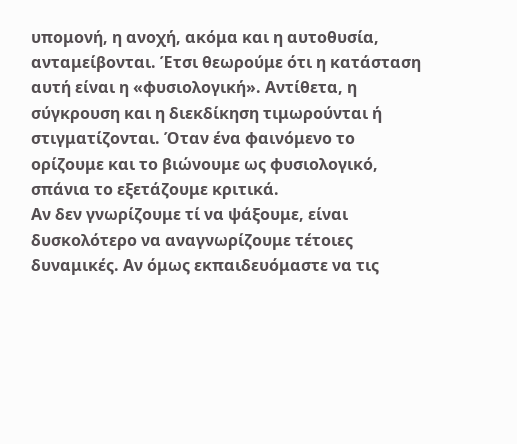υπομονή, η ανοχή, ακόμα και η αυτοθυσία, ανταμείβονται. Έτσι θεωρούμε ότι η κατάσταση αυτή είναι η «φυσιολογική». Αντίθετα, η σύγκρουση και η διεκδίκηση τιμωρούνται ή στιγματίζονται. Όταν ένα φαινόμενο το ορίζουμε και το βιώνουμε ως φυσιολογικό, σπάνια το εξετάζουμε κριτικά.
Αν δεν γνωρίζουμε τί να ψάξουμε, είναι δυσκολότερο να αναγνωρίζουμε τέτοιες δυναμικές. Αν όμως εκπαιδευόμαστε να τις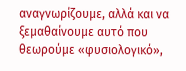αναγνωρίζουμε, αλλά και να ξεμαθαίνουμε αυτό που θεωρούμε «φυσιολογικό»,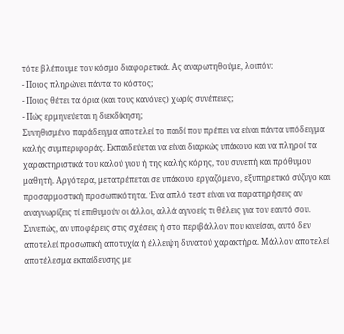τότε βλέπουμε τον κόσμο διαφορετικά. Ας αναρωτηθούμε, λοιπόν:
- Ποιος πληρώνει πάντα το κόστος;
- Ποιος θέτει τα όρια (και τους κανόνες) χωρίς συνέπειες;
- Πώς ερμηνεύεται η διεκδίκηση;
Συνηθισμένο παράδειγμα αποτελεί το παιδί που πρέπει να είναι πάντα υπόδειγμα καλής συμπεριφοράς. Εκπαιδεύεται να είναι διαρκώς υπάκουο και να πληροί τα χαρακτηριστικά του καλού γιου ή της καλής κόρης, του συνεπή και πρόθυμου μαθητή. Αργότερα, μετατρέπεται σε υπάκουο εργαζόμενο, εξυπηρετικό σύζυγο και προσαρμοστική προσωπικότητα. Ένα απλό τεστ είναι να παρατηρήσεις αν αναγνωρίζεις τί επιθυμούν οι άλλοι, αλλά αγνοείς τι θέλεις για τον εαυτό σου.
Συνεπώς, αν υποφέρεις στις σχέσεις ή στο περιβάλλον που κινείσαι, αυτό δεν αποτελεί προσωπική αποτυχία ή έλλειψη δυνατού χαρακτήρα. Μάλλον αποτελεί αποτέλεσμα εκπαίδευσης με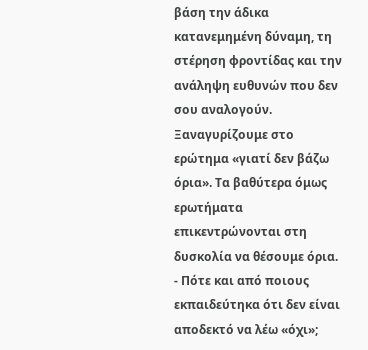βάση την άδικα κατανεμημένη δύναμη, τη στέρηση φροντίδας και την ανάληψη ευθυνών που δεν σου αναλογούν.
Ξαναγυρίζουμε στο ερώτημα «γιατί δεν βάζω όρια». Τα βαθύτερα όμως ερωτήματα επικεντρώνονται στη δυσκολία να θέσουμε όρια.
- Πότε και από ποιους εκπαιδεύτηκα ότι δεν είναι αποδεκτό να λέω «όχι»;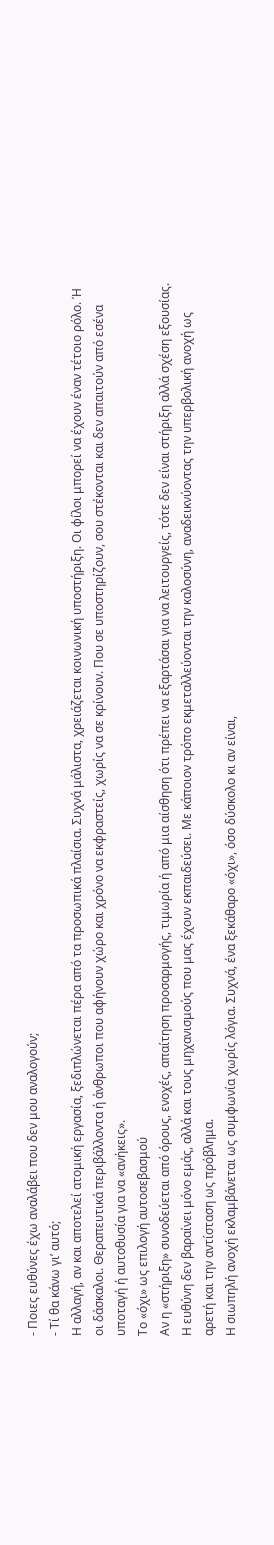- Ποιες ευθύνες έχω αναλάβει που δεν μου αναλογούν;
- Τί θα κάνω γι’ αυτό;
Η αλλαγή, αν και αποτελεί ατομική εργασία, ξεδιπλώνεται πέρα από τα προσωπικά πλαίσια. Συχνά μάλιστα, χρειάζεται κοινωνική υποστήριξη. Οι φίλοι μπορεί να έχουν έναν τέτοιο ρόλο. Ή οι δάσκαλοι. Θεραπευτικά περιβάλλοντα ή άνθρωποι που αφήνουν χώρο και χρόνο να εκφραστείς, χωρίς να σε κρίνουν. Που σε υποστηρίζουν, σου στέκονται και δεν απαιτούν από εσένα υποταγή ή αυτοθυσία για να «ανήκεις».
Το «όχι» ως επιλογή αυτοσεβασμού
Αν η «στήριξη» συνοδεύεται από όρους, ενοχές, απαίτηση προσαρμογής, τιμωρία ή από μια αίσθηση ότι πρέπει να εξαρτάσαι για να λειτουργείς, τότε δεν είναι στήριξη αλλά σχέση εξουσίας. Η ευθύνη δεν βαραίνει μόνο εμάς, αλλά και τους μηχανισμούς που μας έχουν εκπαιδεύσει. Με κάποιον τρόπο εκμεταλλεύονται την καλοσύνη, αναδεικνύοντας την υπερβολική ανοχή ως αρετή και την αντίσταση ως πρόβλημα.
Η σιωπηλή ανοχή εκλαμβάνεται ως συμφωνία χωρίς λόγια. Συχνά, ένα ξεκάθαρο «όχι», όσο δύσκολο κι αν είναι,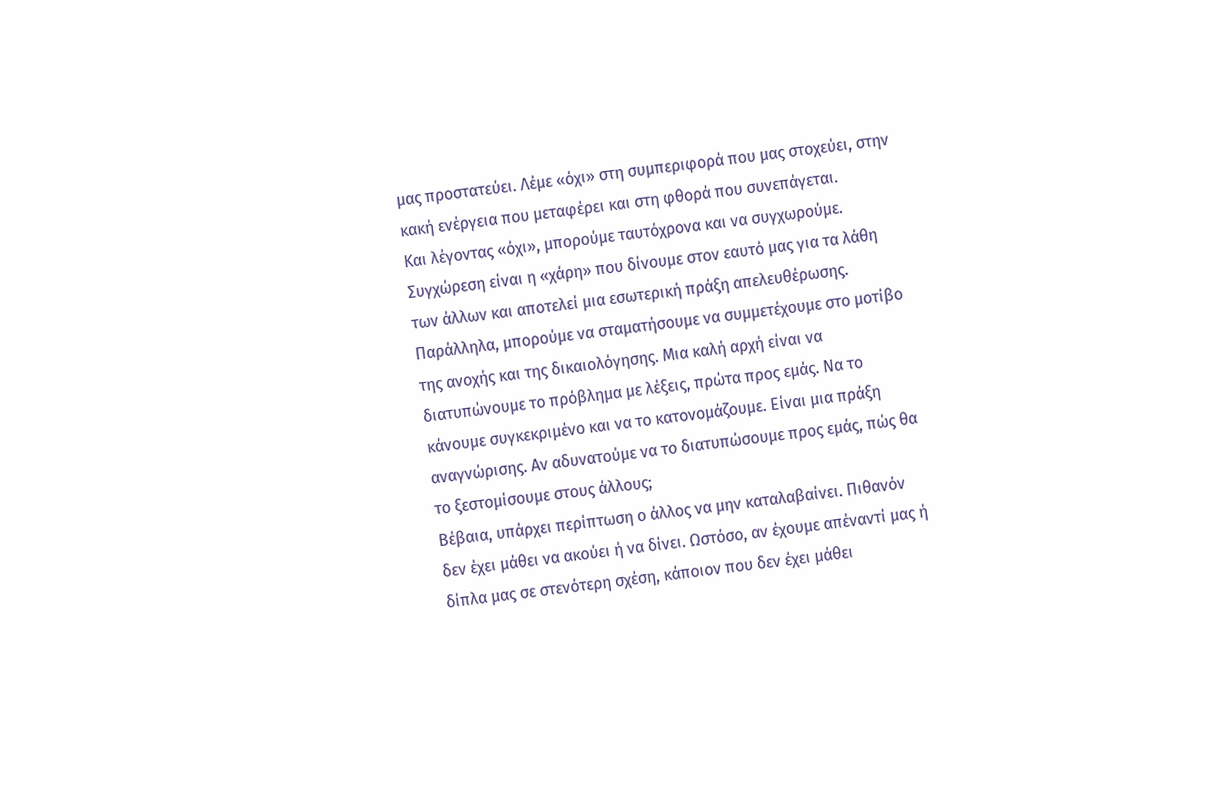μας προστατεύει. Λέμε «όχι» στη συμπεριφορά που μας στοχεύει, στην κακή ενέργεια που μεταφέρει και στη φθορά που συνεπάγεται.
Και λέγοντας «όχι», μπορούμε ταυτόχρονα και να συγχωρούμε. Συγχώρεση είναι η «χάρη» που δίνουμε στον εαυτό μας για τα λάθη των άλλων και αποτελεί μια εσωτερική πράξη απελευθέρωσης.
Παράλληλα, μπορούμε να σταματήσουμε να συμμετέχουμε στο μοτίβο της ανοχής και της δικαιολόγησης. Μια καλή αρχή είναι να διατυπώνουμε το πρόβλημα με λέξεις, πρώτα προς εμάς. Να το κάνουμε συγκεκριμένο και να το κατονομάζουμε. Είναι μια πράξη αναγνώρισης. Αν αδυνατούμε να το διατυπώσουμε προς εμάς, πώς θα το ξεστομίσουμε στους άλλους;
Βέβαια, υπάρχει περίπτωση ο άλλος να μην καταλαβαίνει. Πιθανόν δεν έχει μάθει να ακούει ή να δίνει. Ωστόσο, αν έχουμε απέναντί μας ή δίπλα μας σε στενότερη σχέση, κάποιον που δεν έχει μάθει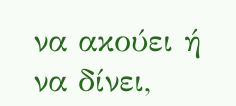να ακούει ή να δίνει,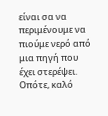είναι σα να περιμένουμε να πιούμε νερό από μια πηγή που έχει στερέψει. Οπότε, καλό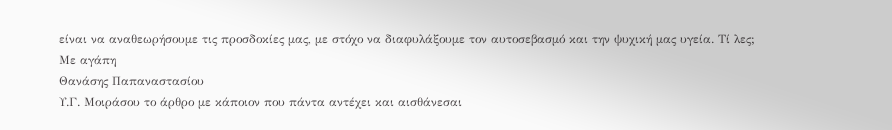είναι να αναθεωρήσουμε τις προσδοκίες μας, με στόχο να διαφυλάξουμε τον αυτοσεβασμό και την ψυχική μας υγεία. Τί λες;
Με αγάπη
Θανάσης Παπαναστασίου
Υ.Γ. Μοιράσου το άρθρο με κάποιον που πάντα αντέχει και αισθάνεσαι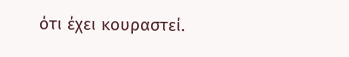ότι έχει κουραστεί.